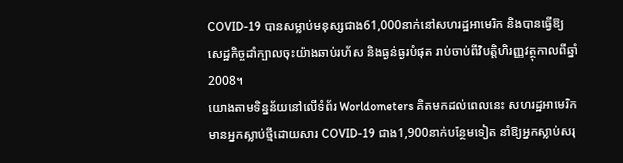COVID-19 បានសម្លាប់មនុស្សជាង61,000នាក់នៅសហរដ្ឋអាមេរិក និងបានធ្វើឱ្យសេដ្ឋកិច្ចដាំក្បាលចុះយ៉ាងឆាប់រហ័ស និងធ្ងន់ធ្ងរបំផុត រាប់ចាប់ពីវិបត្តិហិរញ្ញវត្ថុកាលពីឆ្នាំ2008។
យោងតាមទិន្នន័យនៅលើទំព័រ Worldometers គិតមកដល់ពេលនេះ សហរដ្ឋអាមេរិកមានអ្នកស្លាប់ថ្មីដោយសារ COVID-19 ជាង1,900នាក់បន្ថែមទៀត នាំឱ្យអ្នកស្លាប់សរុ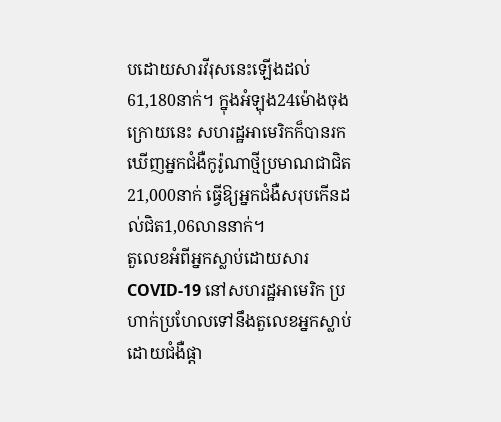បដោយសារវីរុសនេះឡើងដល់61,180នាក់។ ក្នុងអំឡុង24ម៉ោងចុងក្រោយនេះ សហរដ្ឋអាមេរិកក៏បានរកឃើញអ្នកជំងឺកូរ៉ូណាថ្មីប្រមាណជាជិត21,000នាក់ ធ្វើឱ្យអ្នកជំងឺសរុបកើនដល់ជិត1,06លាននាក់។
តួលេខអំពីអ្នកស្លាប់ដោយសារCOVID-19 នៅសហរដ្ឋអាមេរិក ប្រហាក់ប្រហែលទៅនឹងតួលេខអ្នកស្លាប់ដោយជំងឺផ្ដា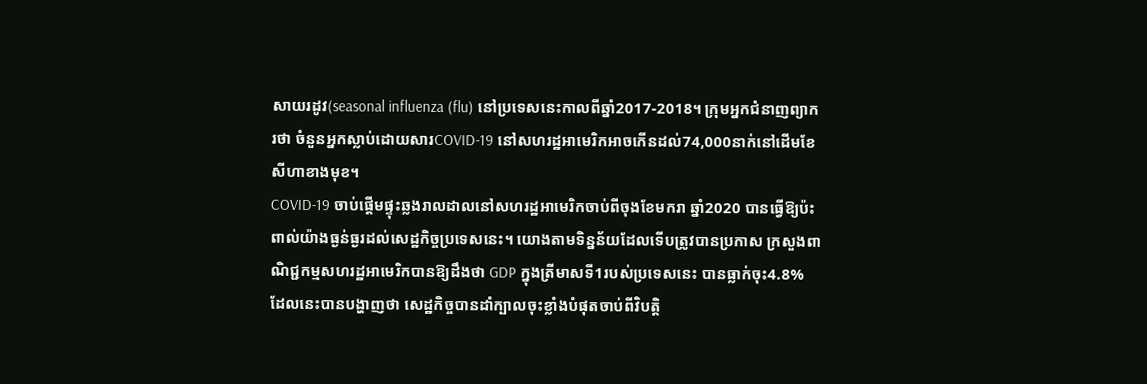សាយរដូវ(seasonal influenza (flu) នៅប្រទេសនេះកាលពីឆ្នាំ2017-2018។ ក្រុមអ្នកជំនាញព្យាករថា ចំនួនអ្នកស្លាប់ដោយសារCOVID-19 នៅសហរដ្ឋអាមេរិកអាចកើនដល់74,000នាក់នៅដើមខែសីហាខាងមុខ។
COVID-19 ចាប់ផ្ដើមផ្ទុះឆ្លងរាលដាលនៅសហរដ្ឋអាមេរិកចាប់ពីចុងខែមករា ឆ្នាំ2020 បានធ្វើឱ្យប៉ះពាល់យ៉ាងធ្ងន់ធ្ងរដល់សេដ្ឋកិច្ចប្រទេសនេះ។ យោងតាមទិន្នន័យដែលទើបត្រូវបានប្រកាស ក្រសួងពាណិជ្ជកម្មសហរដ្ឋអាមេរិកបានឱ្យដឹងថា GDP ក្នុងត្រីមាសទី1របស់ប្រទេសនេះ បានធ្លាក់ចុះ4.8% ដែលនេះបានបង្ហាញថា សេដ្ឋកិច្ចបានដាំក្បាលចុះខ្លាំងបំផុតចាប់ពីវិបត្តិ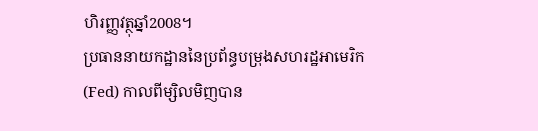ហិរញ្ញវត្ថុឆ្នាំ2008។
ប្រធាននាយកដ្ឋាននៃប្រព័ន្ធបម្រុងសហរដ្ឋអាមេរិក(Fed) កាលពីម្សិលមិញបាន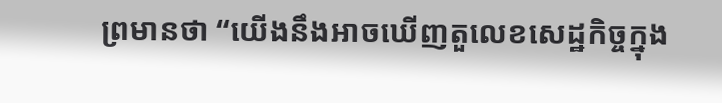ព្រមានថា “យើងនឹងអាចឃើញតួលេខសេដ្ឋកិច្ចក្នុង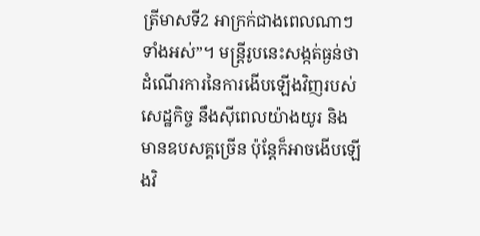ត្រីមាសទី2 អាក្រក់ជាងពេលណាៗទាំងអស់”។ មន្ត្រីរូបនេះសង្កត់ធ្ងន់ថា ដំណើរការនៃការងើបឡើងវិញរបស់សេដ្ឋកិច្ច នឹងស៊ីពេលយ៉ាងយូរ និងមានឧបសគ្គច្រើន ប៉ុន្តែក៏អាចងើបឡើងវិ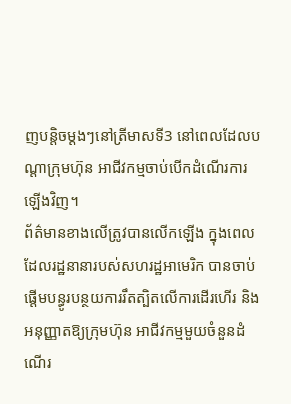ញបន្តិចម្ដងៗនៅត្រីមាសទី3 នៅពេលដែលបណ្ដាក្រុមហ៊ុន អាជីវកម្មចាប់បើកដំណើរការឡើងវិញ។
ព័ត៌មានខាងលើត្រូវបានលើកឡើង ក្នុងពេលដែលរដ្ឋនានារបស់សហរដ្ឋអាមេរិក បានចាប់ផ្ដើមបន្ធូរបន្ថយការរឹតត្បិតលើការដើរហើរ និងអនុញ្ញាតឱ្យក្រុមហ៊ុន អាជីវកម្មមួយចំនួនដំណើរ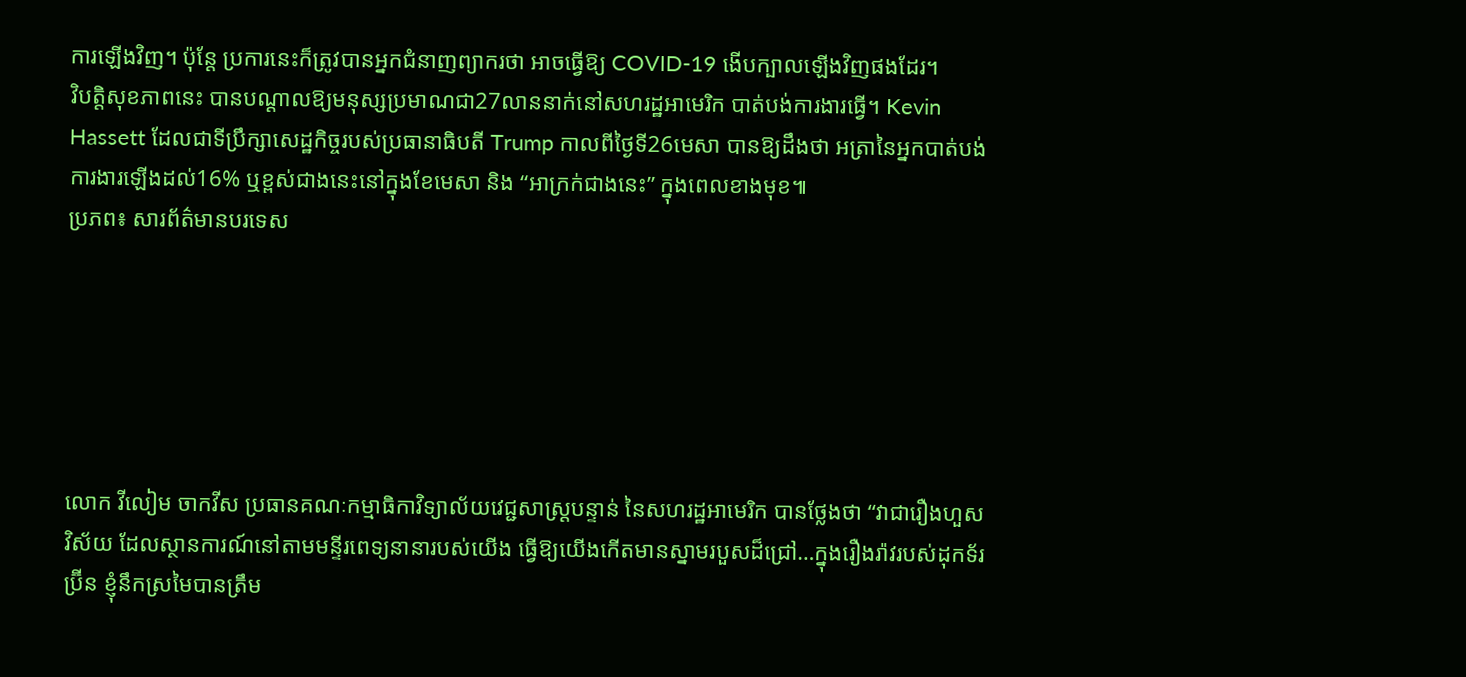ការឡើងវិញ។ ប៉ុន្តែ ប្រការនេះក៏ត្រូវបានអ្នកជំនាញព្យាករថា អាចធ្វើឱ្យ COVID-19 ងើបក្បាលឡើងវិញផងដែរ។
វិបត្តិសុខភាពនេះ បានបណ្ដាលឱ្យមនុស្សប្រមាណជា27លាននាក់នៅសហរដ្ឋអាមេរិក បាត់បង់ការងារធ្វើ។ Kevin Hassett ដែលជាទីប្រឹក្សាសេដ្ឋកិច្ចរបស់ប្រធានាធិបតី Trump កាលពីថ្ងៃទី26មេសា បានឱ្យដឹងថា អត្រានៃអ្នកបាត់បង់ការងារឡើងដល់16% ឬខ្ពស់ជាងនេះនៅក្នុងខែមេសា និង “អាក្រក់ជាងនេះ” ក្នុងពេលខាងមុខ៕
ប្រភព៖ សារព័ត៌មានបរទេស






លោក វីលៀម ចាកវីស ប្រធានគណៈកម្មាធិកាវិទ្យាល័យវេជ្ជសាស្ត្របន្ទាន់ នៃសហរដ្ឋអាមេរិក បានថ្លែងថា “វាជារឿងហួសវិស័យ ដែលស្ថានការណ៍នៅតាមមន្ទីរពេទ្យនានារបស់យើង ធ្វើឱ្យយើងកើតមានស្នាមរបួសដ៏ជ្រៅ…ក្នុងរឿងរ៉ាវរបស់ដុកទ័រ ប្រ៊ីន ខ្ញុំនឹកស្រមៃបានត្រឹម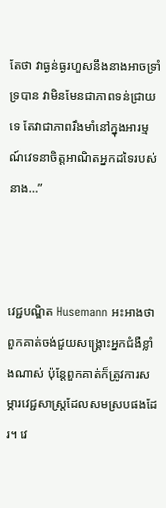តែថា វាធ្ងន់ធ្ងរហួសនឹងនាងអាចទ្រាំទ្របាន វាមិនមែនជាភាពទន់ជ្រាយទេ តែវាជាភាពរឹងមាំនៅក្នុងអារម្មណ៍វេទនាចិត្តអាណិតអ្នកដទៃរបស់នាង…”



វេជ្ជបណ្ឌិត Husemann អះអាងថា ពួកគាត់ចង់ជួយសង្គ្រោះអ្នកជំងឺខ្លាំងណាស់ ប៉ុន្តែពួកគាត់ក៏ត្រូវការសម្ភារវេជ្ជសាស្ត្រដែលសមស្របផងដែរ។ វេ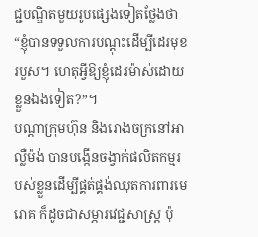ជ្ជបណ្ឌិតមួយរូបផ្សេងទៀតថ្លែងថា “ខ្ញុំបានទទួលការបណ្ដុះដើម្បីដេរមុខរបួស។ ហេតុអ្វីឱ្យខ្ញុំដេរម៉ាស់ដោយខ្លួនឯងទៀត?”។
បណ្ដាក្រុមហ៊ុន និងរោងចក្រនៅអាល្លឺម៉ង់ បានបង្កើនចង្វាក់ផលិតកម្មរបស់ខ្លួនដើម្បីផ្គត់ផ្គង់ឈុតការពារមេរោគ ក៏ដូចជាសម្ភារវេជ្ជសាស្ត្រ ប៉ុ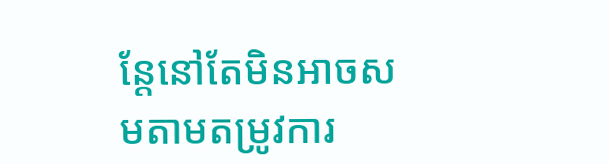ន្តែនៅតែមិនអាចសមតាមតម្រូវការ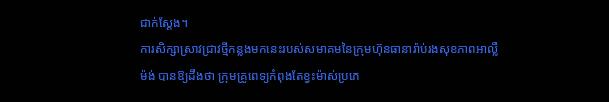ជាក់ស្ដែង។
ការសិក្សាស្រាវជ្រាវថ្មីកន្លងមកនេះរបស់សមាគមនៃក្រុមហ៊ុនធានារ៉ាប់រងសុខភាពអាល្លឺម៉ង់ បានឱ្យដឹងថា ក្រុមគ្រូពេទ្យកំពុងតែខ្វះម៉ាស់ប្រភេ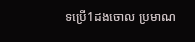ទប្រើ1ដងចោល ប្រមាណ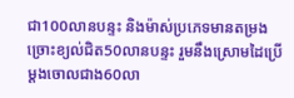ជា100លានបន្ទះ និងម៉ាស់ប្រភេទមានតម្រងច្រោះខ្យល់ជិត50លានបន្ទះ រួមនឹងស្រោមដៃប្រើម្ដងចោលជាង60លា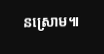នស្រោម៕